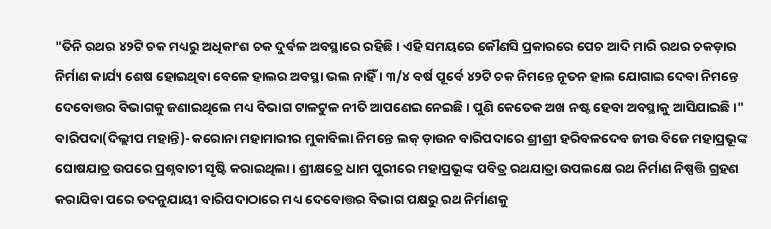"ତିନି ରଥର ୪୨ଟି ଚକ ମଧ୍ୟରୁ ଅଧିକାଂଶ ଚକ ଦୁର୍ବଳ ଅବସ୍ଥାରେ ରହିଛି । ଏହି ସମୟରେ କୌଣସି ପ୍ରକାରରେ ପେଚ ଆଦି ମାରି ରଥର ଚକଡ଼ାର ନିର୍ମାଣ କାର୍ଯ୍ୟ ଶେଷ ହୋଇଥିବା ବେଳେ ହାଲର ଅବସ୍ଥା ଭଲ ନାହିଁ । ୩/୪ ବର୍ଷ ପୂର୍ବେ ୪୨ଟି ଚକ ନିମନ୍ତେ ନୂତନ ହାଲ ଯୋଗାଇ ଦେବା ନିମନ୍ତେ ଦେବୋତ୍ତର ବିଭାଗକୁ ଜଣାଇଥିଲେ ମଧ୍ୟ ବିଭାଗ ଟାଳଟୁଳ ନୀତି ଆପଣେଇ ନେଇଛି । ପୁଣି କେତେକ ଅଖ ନଷ୍ଟ ହେବା ଅବସ୍ଥାକୁ ଆସିଯାଇଛି ।"
ବାରିପଦା(ଦିଲ୍ଲୀପ ମହାନ୍ତି)- କରୋନା ମହାମାରୀର ମୁକାବିଲା ନିମନ୍ତେ ଲକ୍ ଡ଼ାଉନ ବାରିପଦାରେ ଶ୍ରୀଶ୍ରୀ ହରିବଳଦେବ ଜୀଉ ବିଜେ ମହାପ୍ରଭୂଙ୍କ ଘୋଷଯାତ୍ର ଉପରେ ପ୍ରଶ୍ନବାଚୀ ସୃଷ୍ଟି କରାଇଥିଲା । ଶ୍ରୀକ୍ଷତ୍ରେ ଧାମ ପୁରୀରେ ମହାପ୍ରଭୂଙ୍କ ପବିତ୍ର ରଥଯାତ୍ରା ଉପଲକ୍ଷେ ରଥ ନିର୍ମାଣ ନିଷ୍ପତ୍ତି ଗ୍ରହଣ କରାଯିବା ପରେ ତଦନୁଯାୟୀ ବାରିପଦାଠାରେ ମଧ୍ୟ ଦେବୋତ୍ତର ବିଭାଗ ପକ୍ଷରୁ ରଥ ନିର୍ମାଣକୁ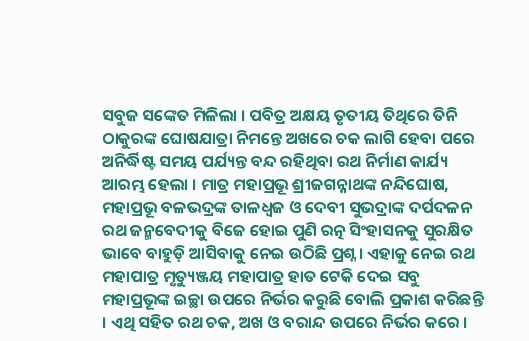ସବୁଜ ସଙ୍କେତ ମିଳିଲା । ପବିତ୍ର ଅକ୍ଷୟ ତୃତୀୟ ତିଥିରେ ତିନି ଠାକୁରଙ୍କ ଘୋଷଯାତ୍ରା ନିମନ୍ତେ ଅଖରେ ଚକ ଲାଗି ହେବା ପରେ ଅନିର୍ଦ୍ଧିଷ୍ଟ ସମୟ ପର୍ଯ୍ୟନ୍ତ ବନ୍ଦ ରହିଥିବା ରଥ ନିର୍ମାଣ କାର୍ଯ୍ୟ ଆରମ୍ଭ ହେଲା । ମାତ୍ର ମହାପ୍ରଭୂ ଶ୍ରୀଜଗନ୍ନାଥଙ୍କ ନନ୍ଦିଘୋଷ, ମହାପ୍ରଭୂ ବଳଭଦ୍ରଙ୍କ ତାଳଧ୍ୱଜ ଓ ଦେବୀ ସୁଭଦ୍ରାଙ୍କ ଦର୍ପଦଳନ ରଥ ଜନ୍ମବେଦୀକୁ ବିଜେ ହୋଇ ପୁଣି ରତ୍ନ ସିଂହାସନକୁ ସୁରକ୍ଷିତ ଭାବେ ବାହୁଡ଼ି ଆସିବାକୁ ନେଇ ଉଠିଛି ପ୍ରଶ୍ନ । ଏହାକୁ ନେଇ ରଥ ମହାପାତ୍ର ମୃତ୍ୟୁଞ୍ଜୟ ମହାପାତ୍ର ହାତ ଟେକି ଦେଇ ସବୁ ମହାପ୍ରଭୂଙ୍କ ଇଚ୍ଛା ଉପରେ ନିର୍ଭର କରୁଛି ବୋଲି ପ୍ରକାଶ କରିଛନ୍ତି । ଏଥି ସହିତ ରଥ ଚକ, ଅଖ ଓ ବରାନ୍ଦ ଉପରେ ନିର୍ଭର କରେ ।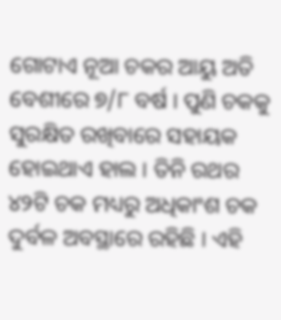ଗୋଟାଏ ନୂଆ ଚକର ଆୟୁ ଅତି ବେଶୀରେ ୭/୮ ବର୍ଷ । ପୁଣି ଚକକୁ ସୁରକ୍ଷିତ ରଖିବାରେ ସହାୟକ ହୋଇଥାଏ ହାଲ । ତିନି ରଥର ୪୨ଟି ଚକ ମଧ୍ୟରୁ ଅଧିକାଂଶ ଚକ ଦୁର୍ବଳ ଅବସ୍ଥାରେ ରହିଛି । ଏହି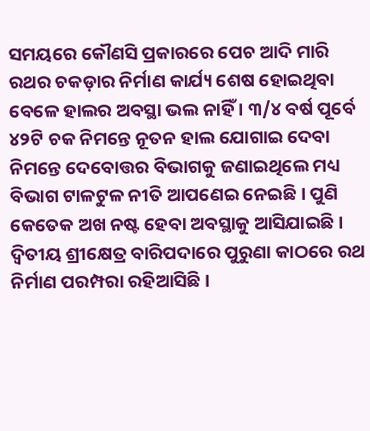ସମୟରେ କୌଣସି ପ୍ରକାରରେ ପେଚ ଆଦି ମାରି ରଥର ଚକଡ଼ାର ନିର୍ମାଣ କାର୍ଯ୍ୟ ଶେଷ ହୋଇଥିବା ବେଳେ ହାଲର ଅବସ୍ଥା ଭଲ ନାହିଁ । ୩/୪ ବର୍ଷ ପୂର୍ବେ ୪୨ଟି ଚକ ନିମନ୍ତେ ନୂତନ ହାଲ ଯୋଗାଇ ଦେବା ନିମନ୍ତେ ଦେବୋତ୍ତର ବିଭାଗକୁ ଜଣାଇଥିଲେ ମଧ୍ୟ ବିଭାଗ ଟାଳଟୁଳ ନୀତି ଆପଣେଇ ନେଇଛି । ପୁଣି କେତେକ ଅଖ ନଷ୍ଟ ହେବା ଅବସ୍ଥାକୁ ଆସିଯାଇଛି । ଦ୍ୱିତୀୟ ଶ୍ରୀକ୍ଷେତ୍ର ବାରିପଦାରେ ପୁରୁଣା କାଠରେ ରଥ ନିର୍ମାଣ ପରମ୍ପରା ରହିଆସିଛି ।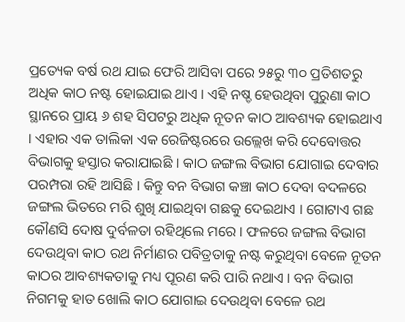ପ୍ରତ୍ୟେକ ବର୍ଷ ରଥ ଯାଇ ଫେରି ଆସିବା ପରେ ୨୫ରୁ ୩୦ ପ୍ରତିଶତରୁ ଅଧିକ କାଠ ନଷ୍ଟ ହୋଇଯାଇ ଥାଏ । ଏହି ନଷ୍ଡ ହେଉଥିବା ପୁରୁଣା କାଠ ସ୍ଥାନରେ ପ୍ରାୟ ୬ ଶହ ସିପଟରୁ ଅଧିକ ନୂତନ କାଠ ଆବଶ୍ୟକ ହୋଇଥାଏ । ଏହାର ଏକ ତାଲିକା ଏକ ରେଜିଷ୍ଟରରେ ଉଲ୍ଲେଖ କରି ଦେବୋତ୍ତର ବିଭାଗକୁ ହସ୍ତାର କରାଯାଇଛି । କାଠ ଜଙ୍ଗଲ ବିଭାଗ ଯୋଗାଇ ଦେବାର ପରମ୍ପରା ରହି ଆସିଛି । କିନ୍ତୁ ବନ ବିଭାଗ କଞ୍ଚା କାଠ ଦେବା ବଦଳରେ ଜଙ୍ଗଲ ଭିତରେ ମରି ଶୁଖି ଯାଇଥିବା ଗଛକୁ ଦେଇଥାଏ । ଗୋଟାଏ ଗଛ କୌଣସି ଦୋଷ ଦୁର୍ବଳତା ରହିଥିଲେ ମରେ । ଫଳରେ ଜଙ୍ଗଲ ବିଭାଗ ଦେଉଥିବା କାଠ ରଥ ନିର୍ମାଣର ପବିତ୍ରତାକୁ ନଷ୍ଟ କରୁଥିବା ବେଳେ ନୂତନ କାଠର ଆବଶ୍ୟକତାକୁ ମଧ୍ୟ ପୂରଣ କରି ପାରି ନଥାଏ । ବନ ବିଭାଗ ନିଗମକୁ ହାତ ଖୋଲି କାଠ ଯୋଗାଇ ଦେଉଥିବା ବେଳେ ରଥ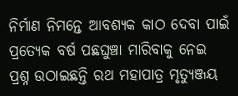ନିର୍ମାଣ ନିମନ୍ତେ ଆବଶ୍ୟକ କାଠ ଦେବା ପାଇଁ ପ୍ରତ୍ୟେକ ବର୍ଷ ପଛଘୁଞ୍ଚା ମାରିବାକୁ ନେଇ ପ୍ରଶ୍ନ ଉଠାଇଛନ୍ତି ରଥ ମହାପାତ୍ର ମୃତ୍ୟୁଞ୍ଜୟ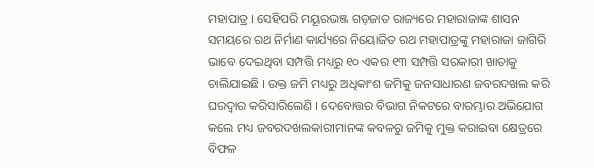ମହାପାତ୍ର । ସେହିପରି ମୟୂରଭଞ୍ଜ ଗଡ଼ଜାତ ରାଜ୍ୟରେ ମହାରାଜାଙ୍କ ଶାସନ ସମୟରେ ରଥ ନିର୍ମାଣ କାର୍ଯ୍ୟରେ ନିୟୋଜିତ ରଥ ମହାପାତ୍ରଙ୍କୁ ମହାରାଜା ଜାଗିରି ଭାବେ ଦେଇଥିବା ସମ୍ପତ୍ତି ମଧ୍ୟରୁ ୧୦ ଏକର ୧୩ ସମ୍ପତ୍ତି ସରକାରୀ ଖାତାକୁ ଚାଲିଯାଇଛି । ଉକ୍ତ ଜମି ମଧ୍ୟରୁ ଅଧିକାଂଶ ଜମିକୁ ଜନସାଧାରଣ ଜବରଦଖଲ କରି ଘରଦ୍ୱାର କରିସାରିଲେଣି । ଦେବୋତ୍ତର ବିଭାଗ ନିକଟରେ ବାରମ୍ଭାର ଅଭିଯୋଗ କଲେ ମଧ୍ୟ ଜବରଦଖଲକାରୀମାନଙ୍କ କବଳରୁ ଜମିକୁ ମୁକ୍ତ କରାଇବା କ୍ଷେତ୍ରରେ ବିଫଳ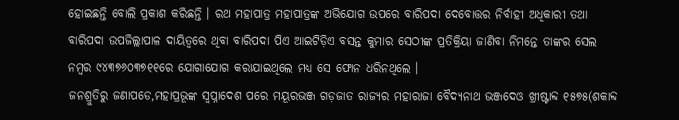ହୋଇଛନ୍ତି ବୋଲି ପ୍ରକାଶ କରିଛନ୍ତି । ରଥ ମହାପାତ୍ର ମହାପାତ୍ରଙ୍କ ଅଭିଯୋଗ ଉପରେ ବାରିପଦା ଦେବୋତ୍ତର ନିର୍ବାହୀ ଅଧିକାରୀ ତଥା ବାରିପଦା ଉପଜିଲ୍ଲାପାଳ ଦାୟିତ୍ୱରେ ଥିବା ବାରିପଦା ପିଏ ଆଇଟିଡ଼ିଏ ବସନ୍ତ କୁମାର ସେଠୀଙ୍କ ପ୍ରତିକ୍ରିୟା ଜାଣିବା ନିମନ୍ତେ ତାଙ୍କର ସେଲ ନମ୍ବର ୯୪୩୭୬୦୩୭୧୧ରେ ଯୋଗାଯୋଗ କରାଯାଇଥିଲେ ମଧ୍ୟ ସେ ଫୋନ ଧରିନଥିଲେ ।
ଜନଶ୍ରୁତିରୁ ଜଣାପଡେ,ମହାପ୍ରଭୂଙ୍କ ସ୍ୱପ୍ନାଦେଶ ପରେ ମୟୂରଭଞ୍ଜ ଗଡ଼ଜାତ ରାଜ୍ୟର ମହାରାଜା ବୈଦ୍ୟନାଥ ଭଞ୍ଜଦେଓ ଖ୍ରୀଷ୍ଟାବ୍ଦ ୧୫୭୫(ଶକାବ୍ଦ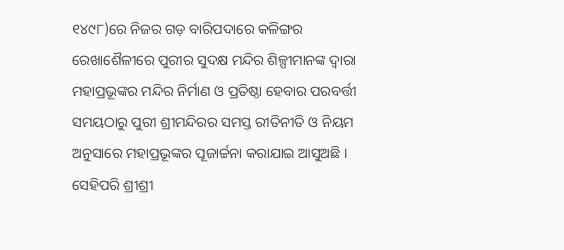୧୪୯୮)ରେ ନିଜର ଗଡ଼ ବାରିପଦାରେ କଳିଙ୍ଗର ରେଖାଶୈଳୀରେ ପୁରୀର ସୁଦକ୍ଷ ମନ୍ଦିର ଶିଳ୍ପୀମାନଙ୍କ ଦ୍ୱାରା ମହାପ୍ରଭୂଙ୍କର ମନ୍ଦିର ନିର୍ମାଣ ଓ ପ୍ରତିଷ୍ଠା ହେବାର ପରବର୍ତ୍ତୀ ସମୟଠାରୁ ପୁରୀ ଶ୍ରୀମନ୍ଦିରର ସମସ୍ତ ରୀତିନୀତି ଓ ନିୟମ ଅନୁସାରେ ମହାପ୍ରଭୂଙ୍କର ପୂଜାର୍ଚ୍ଚନା କରାଯାଇ ଆସୁଅଛି । ସେହିପରି ଶ୍ରୀଶ୍ରୀ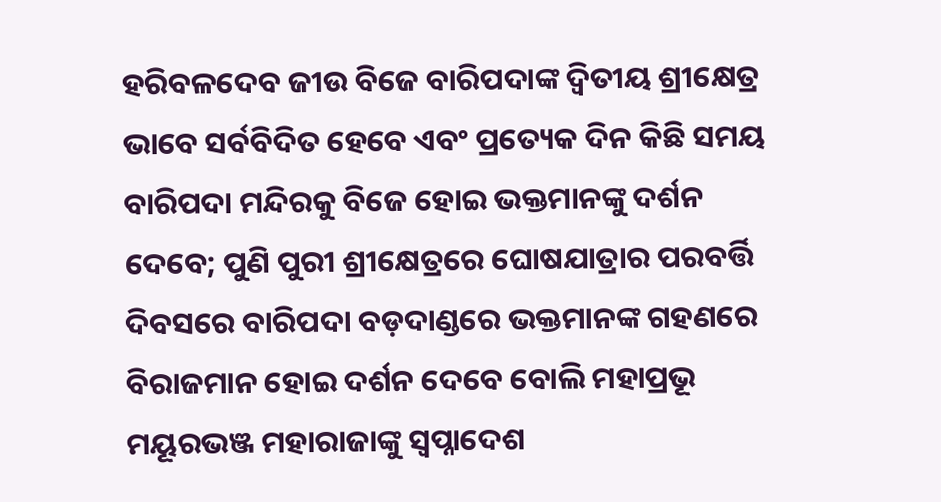ହରିବଳଦେବ ଜୀଉ ବିଜେ ବାରିପଦାଙ୍କ ଦ୍ୱିତୀୟ ଶ୍ରୀକ୍ଷେତ୍ର ଭାବେ ସର୍ବବିଦିତ ହେବେ ଏବଂ ପ୍ରତ୍ୟେକ ଦିନ କିଛି ସମୟ ବାରିପଦା ମନ୍ଦିରକୁ ବିଜେ ହୋଇ ଭକ୍ତମାନଙ୍କୁ ଦର୍ଶନ ଦେବେ; ପୁଣି ପୁରୀ ଶ୍ରୀକ୍ଷେତ୍ରରେ ଘୋଷଯାତ୍ରାର ପରବର୍ତ୍ତି ଦିବସରେ ବାରିପଦା ବଡ଼ଦାଣ୍ଡରେ ଭକ୍ତମାନଙ୍କ ଗହଣରେ ବିରାଜମାନ ହୋଇ ଦର୍ଶନ ଦେବେ ବୋଲି ମହାପ୍ରଭୂ ମୟୂରଭଞ୍ଜ ମହାରାଜାଙ୍କୁ ସ୍ୱପ୍ନାଦେଶ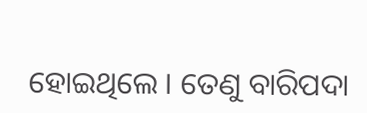ହୋଇଥିଲେ । ତେଣୁ ବାରିପଦା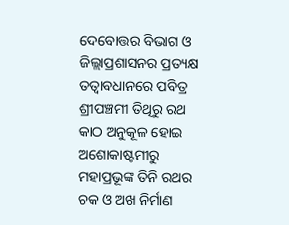ଦେବୋତ୍ତର ବିଭାଗ ଓ ଜିଲ୍ଲାପ୍ରଶାସନର ପ୍ରତ୍ୟକ୍ଷ ତତ୍ୱାବଧାନରେ ପବିତ୍ର ଶ୍ରୀପଞ୍ଚମୀ ତିଥିରୁ ରଥ କାଠ ଅନୁକୂଳ ହୋଇ ଅଶୋକାଷ୍ଟମୀରୁ ମହାପ୍ରଭୂଙ୍କ ତିନି ରଥର ଚକ ଓ ଅଖ ନିର୍ମାଣ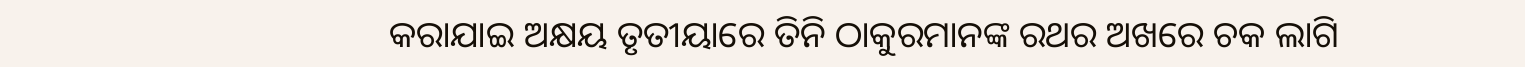କରାଯାଇ ଅକ୍ଷୟ ତୃତୀୟାରେ ତିନି ଠାକୁରମାନଙ୍କ ରଥର ଅଖରେ ଚକ ଲାଗି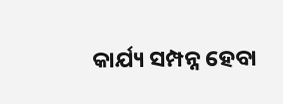କାର୍ଯ୍ୟ ସମ୍ପନ୍ନ ହେବା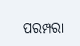ପରମ୍ପରା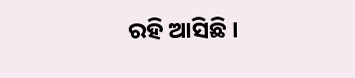ରହି ଆସିଛି ।